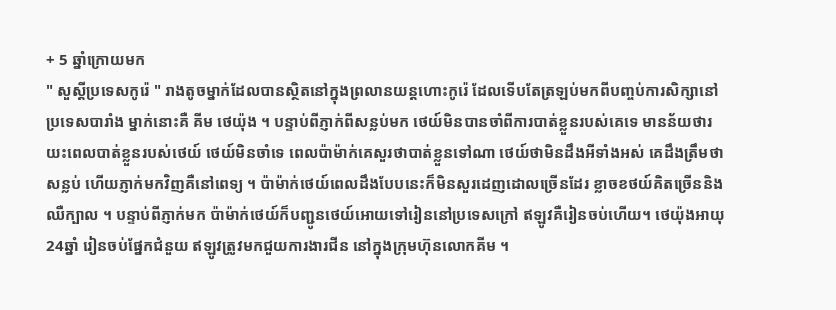+ 5 ឆ្នាំក្រោយមក
" សួស្តីប្រទេសកូរ៉េ " រាងតូចម្នាក់ដែលបានស្ថិតនៅក្នុងព្រលានយន្តហោះកូរ៉េ ដែលទើបតែត្រឡប់មកពីបញ្ចប់ការសិក្សានៅប្រទេសបារាំង ម្នាក់នោះគឺ គីម ថេយ៉ុង ។ បន្ទាប់ពីភ្ញាក់ពីសន្លប់មក ថេយ៍មិនបានចាំពីការបាត់ខ្លួនរបស់គេទេ មានន័យថារយះពេលបាត់ខ្លួនរបស់ថេយ៍ ថេយ៍មិនចាំទេ ពេលប៉ាម៉ាក់គេសួរថាបាត់ខ្លួនទៅណា ថេយ៍ថាមិនដឹងអីទាំងអស់ គេដឹងត្រឹមថាសន្លប់ ហើយភ្ញាក់មកវិញគឺនៅពេទ្យ ។ ប៉ាម៉ាក់ថេយ៍ពេលដឹងបែបនេះក៏មិនសួរដេញដោលច្រើនដែរ ខ្លាចខថយ៍គិតច្រើននិងឈឺក្បាល ។ បន្ទាប់ពីភ្ញាក់មក ប៉ាម៉ាក់ថេយ៍ក៏បញ្ជូនថេយ៍អោយទៅរៀននៅប្រទេសក្រៅ ឥឡូវគឺរៀនចប់ហើយ។ ថេយ៉ុងអាយុ 24ឆ្នាំ រៀនចប់ផ្នែកជំនួយ ឥឡូវត្រូវមកជួយការងារជីន នៅក្នុងក្រុមហ៊ុនលោកគីម ។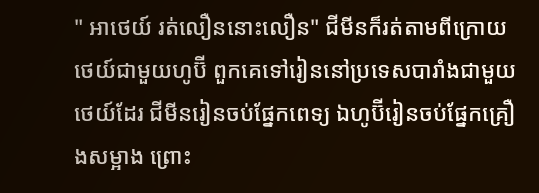" អាថេយ៍ រត់លឿននោះលឿន" ជីមីនក៏រត់តាមពីក្រោយថេយ៍ជាមួយហូប៊ី ពួកគេទៅរៀននៅប្រទេសបារាំងជាមួយថេយ៍ដែរ ជីមីនរៀនចប់ផ្នែកពេទ្យ ឯហូប៊ីរៀនចប់ផ្នែកគ្រឿងសម្អាង ព្រោះ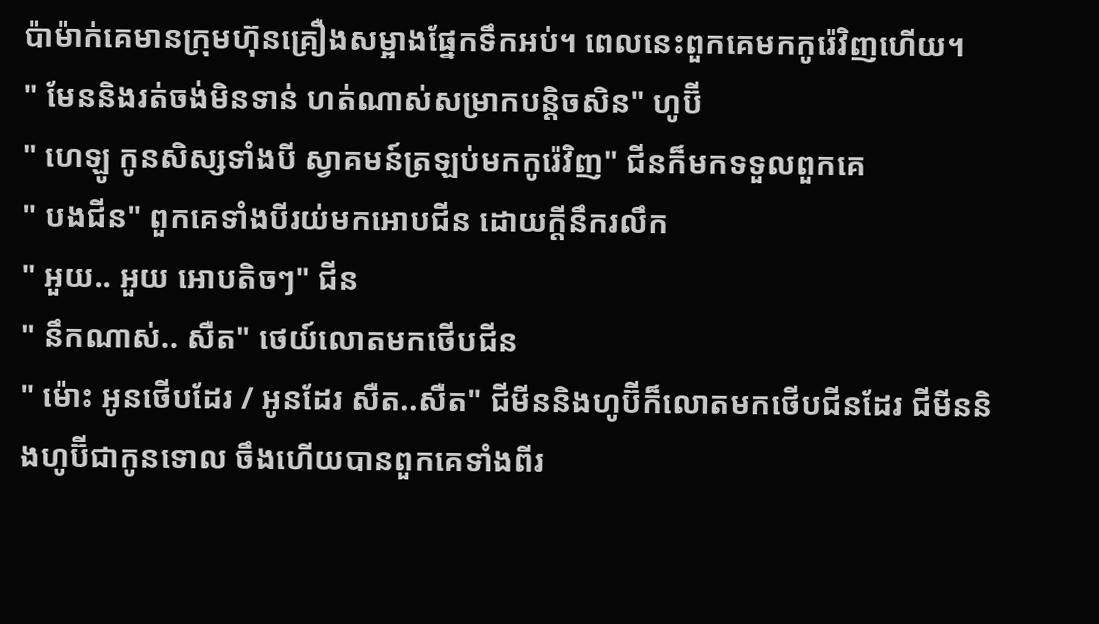ប៉ាម៉ាក់គេមានក្រុមហ៊ុនគ្រឿងសម្អាងផ្នែកទឹកអប់។ ពេលនេះពួកគេមកកូរ៉េវិញហើយ។
" មែននិងរត់ចង់មិនទាន់ ហត់ណាស់សម្រាកបន្តិចសិន" ហូប៊ី
" ហេឡូ កូនសិស្សទាំងបី ស្វាគមន៍ត្រឡប់មកកូរ៉េវិញ" ជីនក៏មកទទួលពួកគេ
" បងជីន" ពួកគេទាំងបីរយ់មកអោបជីន ដោយក្តីនឹករលឹក
" អួយ.. អួយ អោបតិចៗ" ជីន
" នឹកណាស់.. សឺត" ថេយ៍លោតមកថើបជីន
" ម៉ោះ អូនថើបដែរ / អូនដែរ សឺត..សឺត" ជីមីននិងហូប៊ីក៏លោតមកថើបជីនដែរ ជីមីននិងហូប៊ីជាកូនទោល ចឹងហើយបានពួកគេទាំងពីរ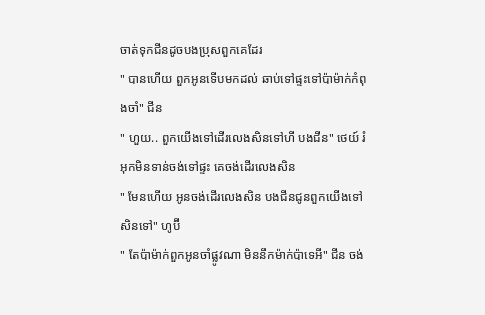ចាត់ទុកជីនដូចបងប្រុសពួកគេដែរ
" បានហើយ ពួកអូនទើបមកដល់ ឆាប់ទៅផ្ទះទៅប៉ាម៉ាក់កំពុងចាំ" ជីន
" ហួយ.. ពួកយើងទៅដើរលេងសិនទៅហី បងជីន" ថេយ៍ រំអុកមិនទាន់ចង់ទៅផ្ទះ គេចង់ដើរលេងសិន
" មែនហើយ អូនចង់ដើរលេងសិន បងជីនជូនពួកយើងទៅសិនទៅ" ហូប៊ី
" តែប៉ាម៉ាក់ពួកអូនចាំផ្លូវណា មិននឹកម៉ាក់ប៉ាទេអី" ជីន ចង់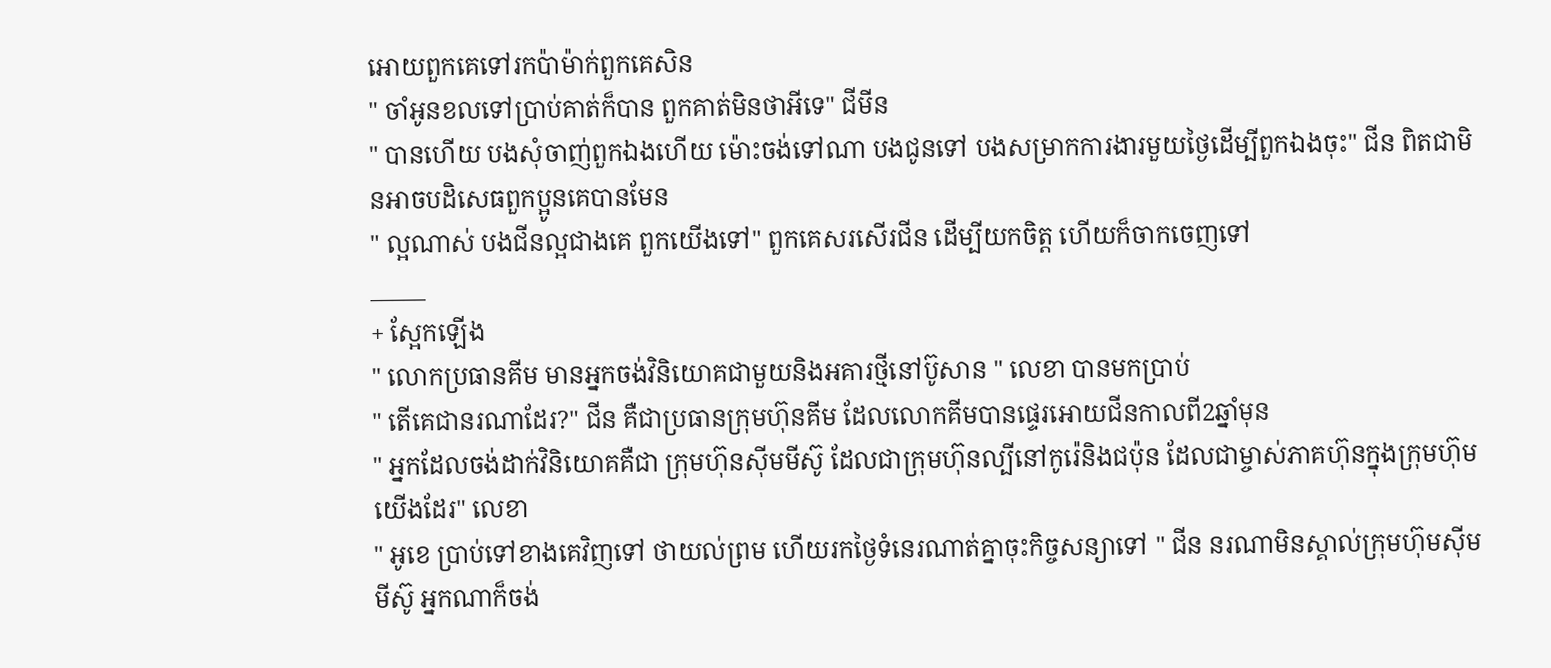អោយពួកគេទៅរកប៉ាម៉ាក់ពួកគេសិន
" ចាំអូនខលទៅប្រាប់គាត់ក៏បាន ពួកគាត់មិនថាអីទេ" ជីមីន
" បានហើយ បងសុំចាញ់ពួកឯងហើយ ម៉ោះចង់ទៅណា បងជូនទៅ បងសម្រាកការងារមួយថ្ងៃដើម្បីពួកឯងចុះ" ជីន ពិតជាមិនអាចបដិសេធពួកប្អូនគេបានមែន
" ល្អណាស់ បងជីនល្អជាងគេ ពួកយើងទៅ" ពួកគេសរសើរជីន ដើម្បីយកចិត្ត ហើយក៏ចាកចេញទៅ
_____
+ ស្អែកឡើង
" លោកប្រធានគីម មានអ្នកចង់វិនិយោគជាមួយនិងអគារថ្មីនៅប៊ូសាន " លេខា បានមកប្រាប់
" តើគេជានរណាដែរ?" ជីន គឺជាប្រធានក្រុមហ៊ុនគីម ដែលលោកគីមបានផ្ទេរអោយជីនកាលពី2ឆ្នាំមុន
" អ្នកដែលចង់ដាក់វិនិយោគគឺជា ក្រុមហ៊ុនសុីមមីស៊ូ ដែលជាក្រុមហ៊ុនល្បីនៅកូរ៉េនិងជប៉ុន ដែលជាម្ចាស់ភាគហ៊ុនក្នុងក្រុមហ៊ុមយើងដែរ" លេខា
" អូខេ ប្រាប់ទៅខាងគេវិញទៅ ថាយល់ព្រម ហើយរកថ្ងៃទំនេរណាត់គ្នាចុះកិច្ចសន្យាទៅ " ជីន នរណាមិនស្គាល់ក្រុមហ៊ុមសុីមមីស៊ូ អ្នកណាក៏ចង់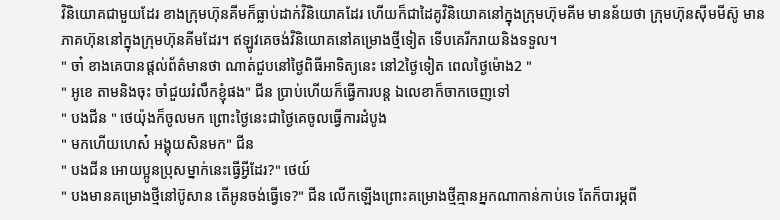វិនិយោគជាមួយដែរ ខាងក្រុមហ៊ុនគីមក៏ធ្លាប់ដាក់វិនិយោគដែរ ហើយក៏ជាដៃគូវិនិយោគនៅក្នុងក្រុមហ៊ុមគីម មានន័យថា ក្រុមហ៊ុនសុីមមីស៊ូ មានភាគហ៊ុននៅក្នុងក្រុមហ៊ុនគីមដែរ។ ឥឡូវគេចង់វិនិយោគនៅគម្រោងថ្មីទៀត ទើបគេរីករាយនិងទទួល។
" ចា៎ ខាងគេបានផ្តល់ព័ត៌មានថា ណាត់ជួបនៅថ្ងៃពិធីអាទិត្យនេះ នៅ2ថ្ងៃទៀត ពេលថ្ងៃម៉ោង2 "
" អូខេ តាមនិងចុះ ចាំជួយរំលឹកខ្ញុំផង" ជីន ប្រាប់ហើយក៏ធ្វើការបន្ត ឯលេខាក៏ចាកចេញទៅ
" បងជីន " ថេយ៉ុងក៏ចូលមក ព្រោះថ្ងៃនេះជាថ្ងៃគេចូលធ្វើការដំបូង
" មកហើយហេស៎ អង្គុយសិនមក" ជីន
" បងជីន អោយប្អូនប្រុសម្នាក់នេះធ្វើអ្វីដែរ?" ថេយ៍
" បងមានគម្រោងថ្មីនៅប៊ូសាន តើអូនចង់ធ្វើទេ?" ជីន លើកឡើងព្រោះគម្រោងថ្មីគ្មានអ្នកណាកាន់កាប់ទេ តែក៏បារម្ភពី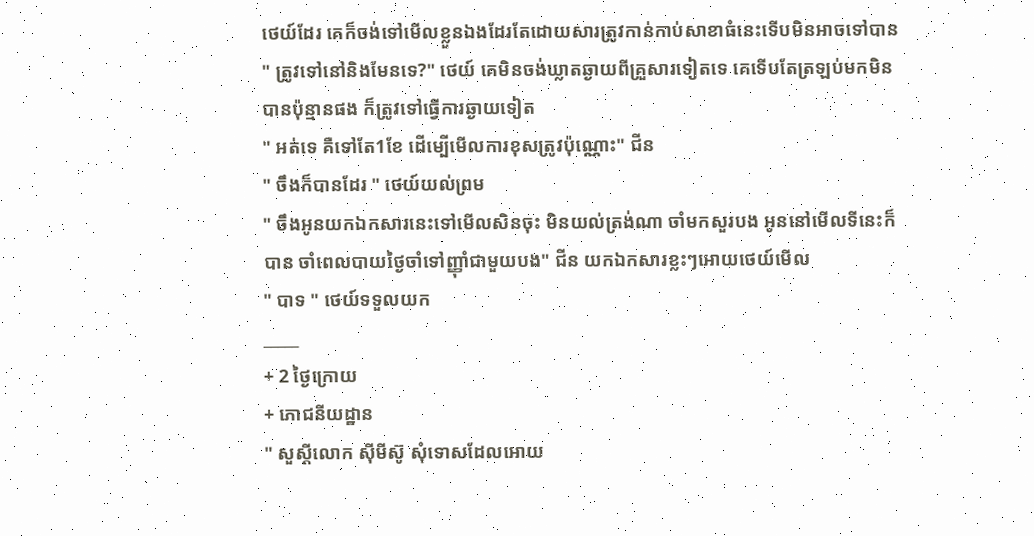ថេយ៍ដែរ គេក៏ចង់ទៅមើលខ្លួនឯងដែរតែដោយសារត្រូវកាន់កាប់សាខាធំនេះទើបមិនអាចទៅបាន
" ត្រូវទៅនៅនិងមែនទេ?" ថេយ៍ គេមិនចង់ឃ្លាតឆ្ងាយពីគ្រួសារទៀតទេ គេទើបតែត្រឡប់មកមិនបានប៉ុន្មានផង ក៏ត្រូវទៅធ្វើការឆ្ងាយទៀត
" អត់ទេ គឺទៅតែ1ខែ ដើម្បើមើលការខុសត្រូវប៉ុណ្ណោះ" ជីន
" ចឹងក៏បានដែរ " ថេយ៍យល់ព្រម
" ចឹងអូនយកឯកសារនេះទៅមើលសិនចុះ មិនយល់ត្រង់ណា ចាំមកសួរបង អូននៅមើលទីនេះក៏បាន ចាំពេលបាយថ្ងៃចាំទៅញ្ញុាំជាមួយបង" ជីន យកឯកសារខ្លះៗអោយថេយ៍មើល
" បាទ " ថេយ៍ទទួលយក
_____
+ 2 ថ្ងៃក្រោយ
+ ភោជនីយដ្ឋាន
" សួស្តីលោក សុីមីស៊ូ សុំទោសដែលអោយ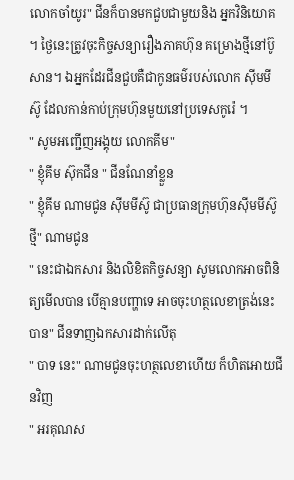លោកចាំយូរ" ជីនក៏បានមកជួបជាមួយនិង អ្នកវិនិយោគ ។ ថ្ងៃនេះត្រូវចុះកិច្ចសន្យារឿងភាគហ៊ុន គម្រោងថ្មីនៅប៊ូសាន។ ឯអ្នកដែរជីនជួបគឺជាកូនធម៌របស់លោក សុីមមីស៊ូ ដែលកាន់កាប់ក្រុមហ៊ុនមួយនៅប្រទេសកូរ៉េ ។
" សូមអញ្ជើញអង្គុយ លោកគីម"
" ខ្ញុំគីម ស៊ុកជីន " ជីនណែនាំខ្លួន
" ខ្ញុំគីម ណាមជូន សុីមមីស៊ូ ជាប្រធានក្រុមហ៊ុនសុីមមីស៊ូ ថ្មី" ណាមជូន
" នេះជាឯកសារ និងលិខិតកិច្ចសន្យា សូមលោកអាចពិនិត្យមើលបាន បើគ្មានបញ្ហាទេ អាចចុះហត្ថលេខាត្រង់នេះបាន" ជីនទាញឯកសារដាក់លើតុ
" បាទ នេះ" ណាមជូនចុះហត្ថលេខាហើយ ក៏ហិតអោយជីនវិញ
" អរគុណស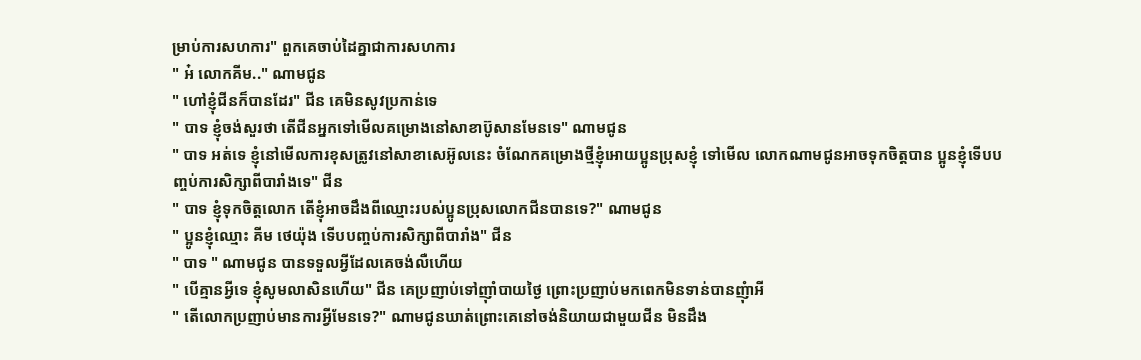ម្រាប់ការសហការ" ពួកគេចាប់ដៃគ្នាជាការសហការ
" អ៎ លោកគីម.." ណាមជូន
" ហៅខ្ញុំជីនក៏បានដែរ" ជីន គេមិនសូវប្រកាន់ទេ
" បាទ ខ្ញុំចង់សួរថា តើជីនអ្នកទៅមើលគម្រោងនៅសាខាប៊ូសានមែនទេ" ណាមជូន
" បាទ អត់ទេ ខ្ញុំនៅមើលការខុសត្រូវនៅសាខាសេអ៊ូលនេះ ចំណែកគម្រោងថ្មីខ្ញុំអោយប្អូនប្រុសខ្ញុំ ទៅមើល លោកណាមជូនអាចទុកចិត្តបាន ប្អូនខ្ញុំទើបបញ្ចប់ការសិក្សាពីបារាំងទេ" ជីន
" បាទ ខ្ញុំទុកចិត្តលោក តើខ្ញុំអាចដឹងពីឈ្មោះរបស់ប្អូនប្រុសលោកជីនបានទេ?" ណាមជូន
" ប្អូនខ្ញុំឈ្មោះ គីម ថេយ៉ុង ទើបបញ្ចប់ការសិក្សាពីបារាំង" ជីន
" បាទ " ណាមជូន បានទទួលអ្វីដែលគេចង់លឺហើយ
" បើគ្មានអ្វីទេ ខ្ញុំសូមលាសិនហើយ" ជីន គេប្រញាប់ទៅញ៉ាំបាយថ្ងៃ ព្រោះប្រញាប់មកពេកមិនទាន់បានញុំាអី
" តើលោកប្រញាប់មានការអ្វីមែនទេ?" ណាមជូនឃាត់ព្រោះគេនៅចង់និយាយជាមួយជីន មិនដឹង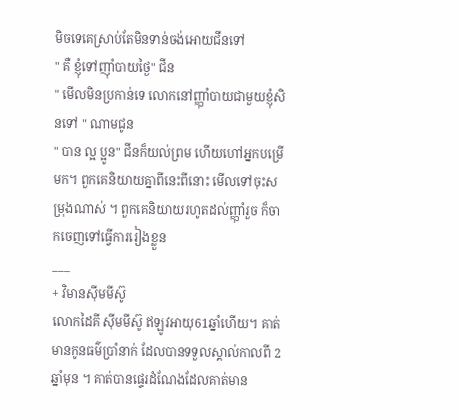មិចទេគេស្រាប់តែមិនទាន់ចង់អោយជីនទៅ
" គឺ ខ្ញុំទៅញ៉ាំបាយថ្ងៃ" ជីន
" មើលមិនប្រកាន់ទេ លោកនៅញ្ញុាំបាយជាមួយខ្ញុំសិនទៅ " ណាមជូន
" បាន ល្អ ប្អូន" ជីនក៏យល់ព្រម ហើយហៅអ្នកបម្រើមក។ ពួកគេនិយាយគ្នាពីនេះពីនោះ មើលទៅចុះសម្រុងណាស់ ។ ពួកគេនិយាយរហូតដល់ញ្ញុាំរួច ក៏ចាកចេញទៅធ្វើការរៀងខ្លួន
___
+ វិមានសុីមមីស៊ូ
លោកដៃគី សុីមមីស៊ូ ឥឡូវអាយុ61ឆ្នាំហើយ។ គាត់មានកូនធម៌ប្រាំនាក់ ដែលបានទទួលស្គាល់កាលពី 2 ឆ្នាំមុន ។ គាត់បានផ្ទេរដំណែងដែលគាត់មាន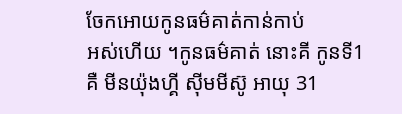ចែកអោយកូនធម៌គាត់កាន់កាប់
អស់ហើយ ។កូនធម៌គាត់ នោះគី កូនទី1 គឺ មីនយ៉ុងហ្គី សុីមមីស៊ូ អាយុ 31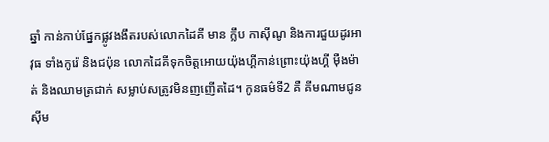ឆ្នាំ កាន់កាប់ផ្នែកផ្លូវងងឹតរបស់លោកដៃគី មាន ក្លឹប កាស៊ីណូ និងការជួយដូរអាវុធ ទាំងកូរ៉េ និងជប៉ុន លោកដៃគីទុកចិត្តអោយយ៉ុងហ្គីកាន់ព្រោះយ៉ុងហ្គី មុឺងម៉ាត់ និងឈាមត្រជាក់ សម្លាប់សត្រូវមិនញញើតដៃ។ កូនធម៌ទី2 គឺ គីមណាមជូន សុីម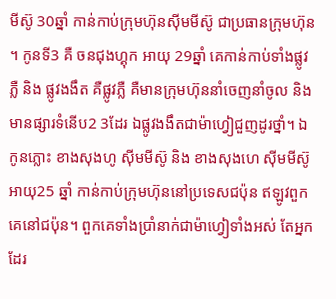មីស៊ូ 30ឆ្នាំ កាន់កាប់ក្រុមហ៊ុនសុីមមីស៊ូ ជាប្រធានក្រុមហ៊ុន ។ កូនទី3 គឺ ចនជុងហ្គុក អាយុ 29ឆ្នាំ គេកាន់កាប់ទាំងផ្លូវភ្លឺ និង ផ្លូវងងឹត គឺផ្លូវភ្លឺ គឺមានក្រុមហ៊ុននាំចេញនាំចូល និងមានផ្សារទំនើប2 3ដែរ ឯផ្លូវងងឹតជាម៉ាហ្វៀជួញដូរថ្នាំ។ ឯកូនភ្លោះ ខាងសុងហូ សុីមមីស៊ូ និង ខាងសុងហេ សុីមមីស៊ូ អាយុ25 ឆ្នាំ កាន់កាប់ក្រុមហ៊ុននៅប្រទេសជប៉ុន ឥឡូវពួកគេនៅជប៉ុន។ ពួកគេទាំងប្រាំនាក់ជាម៉ាហ្វៀទាំងអស់ តែអ្នកដែរ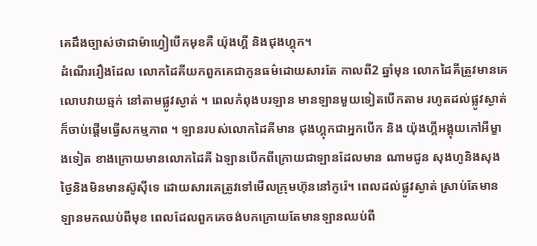គេដឹងច្បាស់ថាជាម៉ាហ្វៀបើកមុខគឺ យ៉ុងហ្គី និងជុងហ្គុក។
ដំណើររឿងដែល លោកដៃគីយកពួកគេជាកូនធម៌ដោយសារតែ កាលពី2 ឆ្នាំមុន លោកដៃគីត្រូវមានគេលោបវាយឆ្មក់ នៅតាមផ្លូវស្ងាត់ ។ ពេលកំពុងបរឡាន មានឡានមួយទៀតបើកតាម រហូតដល់ផ្លូវស្ងាត់ក៏ចាប់ផ្តើមធ្វើសកម្មភាព ។ ឡានរបស់លោកដៃគីមាន ជុងហ្គុកជាអ្នកបើក និង យ៉ុងហ្គីអង្គុយកៅអីម្ខាងទៀត ខាងក្រោយមានលោកដៃគី ឯឡានបើកពីក្រោយជាឡានដែលមាន ណាមជូន សុងហូនិងសុង ថ្ងៃនិងមិនមានស៊ូសុីទេ ដោយសារគេត្រូវទៅមើលក្រុមហ៊ុននៅកូរ៉េ។ ពេលដល់ផ្លូវស្ងាត់ ស្រាប់តែមានឡានមកឈប់ពីមុខ ពេលដែលពួកគេចង់បកក្រោយតែមានឡានឈប់ពី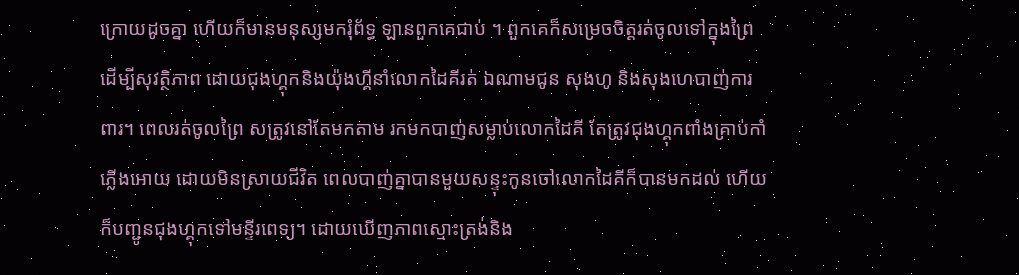ក្រោយដូចគ្នា ហើយក៏មានមនុស្សមករុំព័ទ្ធ ឡានពួកគេជាប់ ។ ពួកគេក៏សម្រេចចិត្តរត់ចូលទៅក្នុងព្រៃដើម្បីសុវត្ថិភាព ដោយជុងហ្គុកនិងយ៉ុងហ្គីនាំលោកដៃគីរត់ ឯណាមជូន សុងហូ និងសុងហេបាញ់ការពារ។ ពេលរត់ចូលព្រៃ សត្រូវនៅតែមកតាម រកមកបាញ់សម្លាប់លោកដៃគី តែត្រូវជុងហ្គុកពាំងគ្រាប់កាំភ្លើងអោយ ដោយមិនស្រាយជីវិត ពេលបាញ់គ្នាបានមួយសន្ទុះកូនចៅលោកដៃគីក៏បានមកដល់ ហើយក៏បញ្ជូនជុងហ្គុកទៅមន្ទីរពេទ្យ។ ដោយឃើញភាពស្មោះត្រង់និង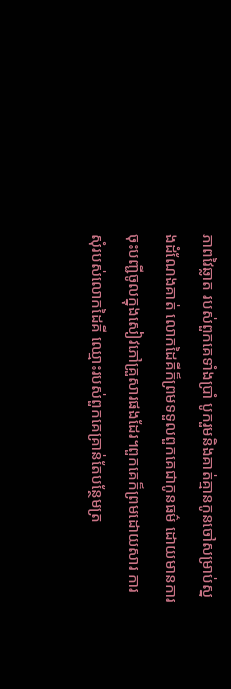ភាពវៃឆ្លាត របស់ពួកគេទាំងប្រាំ បូករួមនិងគាត់គ្មានកូនចៅសម្រាប់ស្នងដំណែងគាត់ លោកដៃគីក៏ព្រមទទួលពួកគេជាកូនធម៌ ដោយមានការចុះបញ្ជីចូលក្នុងសៀវភៅគ្រួសារផងដែរ។ពួកគេក៏ព្រមដោយសារ ការសុំរបស់លោកដៃគី ឈ្មោះរបស់ពួកគេគ្រាន់តែបន្ថែមត្រ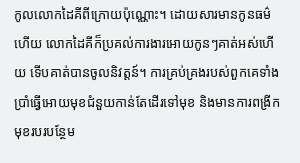កូលលោកដៃគីពីក្រោយប៉ុណ្ណោះ។ ដោយសារមានកូនធម៌ហើយ លោកដៃគីក៏ប្រគល់ការងារអោយកូនៗគាត់អស់ហើយ ទើបគាត់បានចូលនិវត្តន៍។ ការគ្រប់គ្រងរបស់ពួកគេទាំងប្រាំធ្វើអោយមុខជំនួយកាន់តែដើរទៅមុខ និងមានការពង្រីកមុខរបរបន្ថែម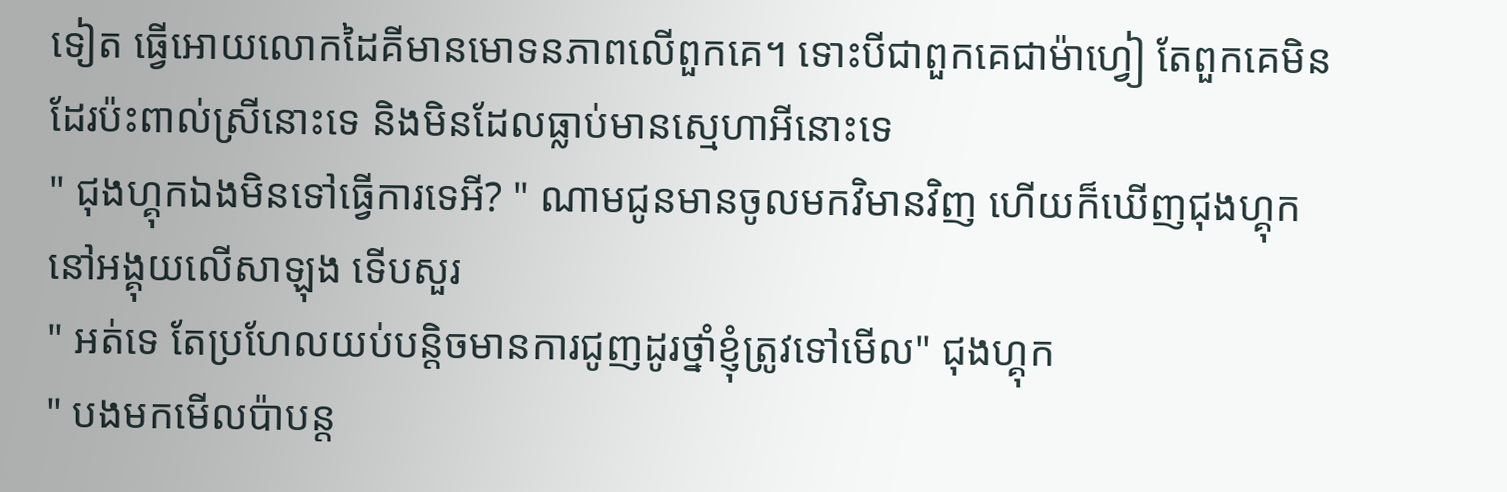ទៀត ធ្វើអោយលោកដៃគីមានមោទនភាពលើពួកគេ។ ទោះបីជាពួកគេជាម៉ាហ្វៀ តែពួកគេមិនដែរប៉ះពាល់ស្រីនោះទេ និងមិនដែលធ្លាប់មានស្មេហាអីនោះទេ
" ជុងហ្គុកឯងមិនទៅធ្វើការទេអី? " ណាមជូនមានចូលមកវិមានវិញ ហើយក៏ឃើញជុងហ្គុកនៅអង្គុយលើសាឡុង ទើបសួរ
" អត់ទេ តែប្រហែលយប់បន្តិចមានការជូញដូរថ្នាំខ្ញុំត្រូវទៅមើល" ជុងហ្គុក
" បងមកមើលប៉ាបន្ត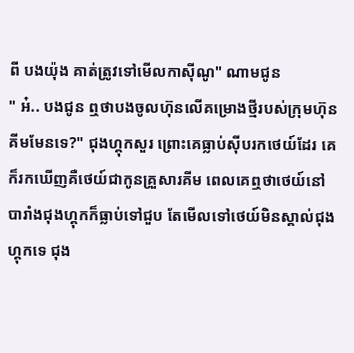ពី បងយ៉ុង គាត់ត្រូវទៅមើលកាស៊ីណូ" ណាមជូន
" អ៎.. បងជូន ឮថាបងចូលហ៊ុនលើគម្រោងថ្មីរបស់ក្រុមហ៊ុនគីមមែនទេ?" ជុងហ្គុកសួរ ព្រោះគេធ្លាប់សុីបរកថេយ៍ដែរ គេក៏រកឃើញគឺថេយ៍ជាកូនគ្រួសារគីម ពេលគេឮថាថេយ៍នៅបារាំងជុងហ្គុកក៏ធ្លាប់ទៅជួប តែមើលទៅថេយ៍មិនស្គាល់ជុងហ្គុកទេ ជុង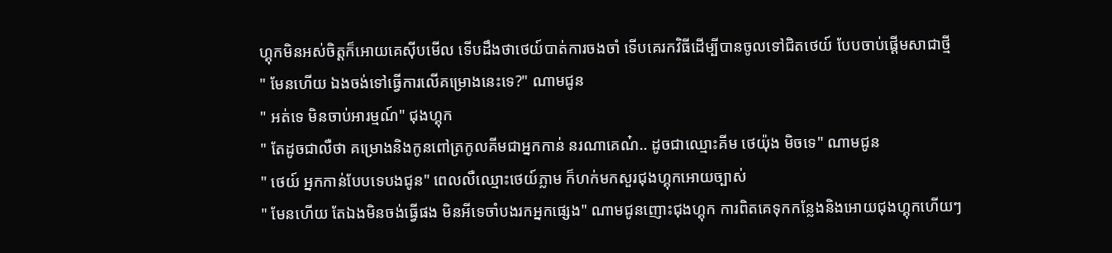ហ្គុកមិនអស់ចិត្តក៏អោយគេសុីបមើល ទើបដឹងថាថេយ៍បាត់ការចងចាំ ទើបគេរកវិធីដើម្បីបានចូលទៅជិតថេយ៍ បែបចាប់ផ្តើមសាជាថ្មី
" មែនហើយ ឯងចង់ទៅធ្វើការលើគម្រោងនេះទេ?" ណាមជូន
" អត់ទេ មិនចាប់អារម្មណ៍" ជុងហ្គុក
" តែដូចជាលឺថា គម្រោងនិងកូនពៅត្រកូលគីមជាអ្នកកាន់ នរណាគេណ៎.. ដូចជាឈ្មោះគីម ថេយ៉ុង មិចទេ" ណាមជូន
" ថេយ៍ អ្នកកាន់បែបទេបងជូន" ពេលលឺឈ្មោះថេយ៍ភ្លាម ក៏ហក់មកសួរជុងហ្គុកអោយច្បាស់
" មែនហើយ តែឯងមិនចង់ធ្វើផង មិនអីទេចាំបងរកអ្នកផ្សេង" ណាមជូនញោះជុងហ្គុក ការពិតគេទុកកន្លែងនិងអោយជុងហ្គុកហើយៗ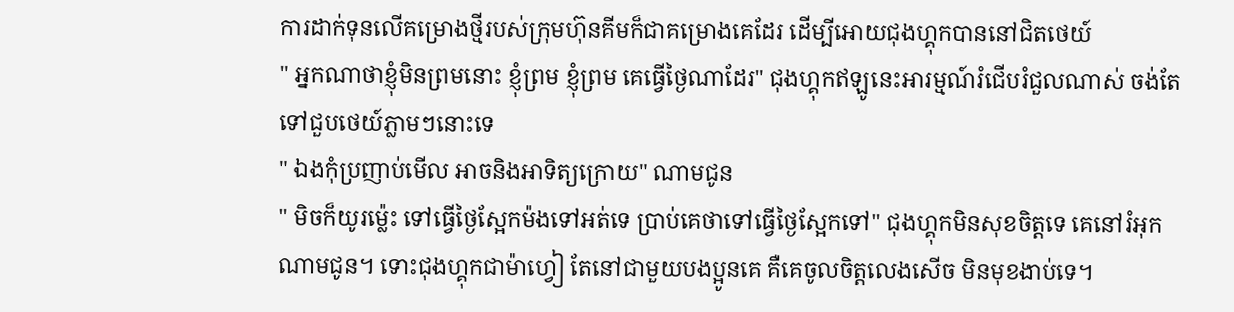ការដាក់ទុនលើគម្រោងថ្មីរបស់ក្រុមហ៊ុនគីមក៏ជាគម្រោងគេដែរ ដើម្បីអោយជុងហ្គុកបាននៅជិតថេយ៍
" អ្នកណាថាខ្ញុំមិនព្រមនោះ ខ្ញុំព្រម ខ្ញុំព្រម គេធ្វើថ្ងៃណាដែរ" ជុងហ្គុកឥឡូនេះអារម្មណ៍រំជើបរំជួលណាស់ ចង់តែទៅជួបថេយ៍ភ្លាមៗនោះទេ
" ឯងកុំប្រញាប់មើល អាចនិងអាទិត្យក្រោយ" ណាមជូន
" មិចក៏យូរម៉្លេះ ទៅធ្វើថ្ងៃស្អែកម៉ងទៅអត់ទេ ប្រាប់គេថាទៅធ្វើថ្ងៃស្អែកទៅ" ជុងហ្គុកមិនសុខចិត្តទេ គេនៅរំអុកណាមជូន។ ទោះជុងហ្គុកជាម៉ាហ្វៀ តែនៅជាមួយបងប្អូនគេ គឺគេចូលចិត្តលេងសើច មិនមុខងាប់ទេ។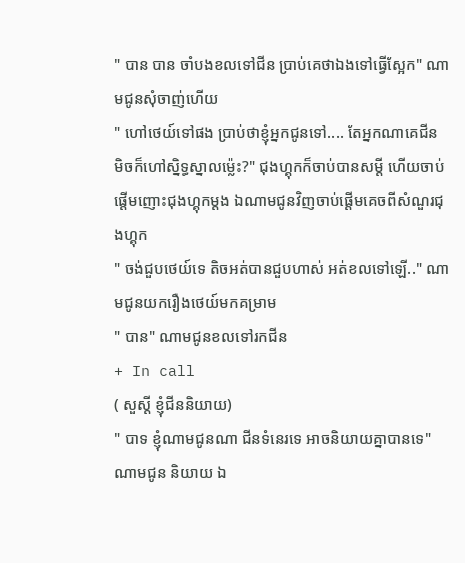" បាន បាន ចាំបងខលទៅជីន ប្រាប់គេថាឯងទៅធ្វើស្អែក" ណាមជូនសុំចាញ់ហើយ
" ហៅថេយ៍ទៅផង ប្រាប់ថាខ្ញុំអ្នកជូនទៅ.... តែអ្នកណាគេជីន មិចក៏ហៅស្និទ្ធស្នាលម៉្លេះ?" ជុងហ្គុកក៏ចាប់បានសម្តី ហើយចាប់ផ្តើមញោះជុងហ្គុកម្តង ឯណាមជូនវិញចាប់ផ្តើមគេចពីសំណួរជុងហ្គុក
" ចង់ជួបថេយ៍ទេ តិចអត់បានជួបហាស់ អត់ខលទៅឡើ.." ណាមជូនយករឿងថេយ៍មកគម្រាម
" បាន" ណាមជូនខលទៅរកជីន
+ In call
( សួស្តី ខ្ញុំជីននិយាយ)
" បាទ ខ្ញុំណាមជូនណា ជីនទំនេរទេ អាចនិយាយគ្នាបានទេ" ណាមជូន និយាយ ឯ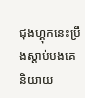ជុងហ្គុកនេះប្រឹងស្តាប់បងគេនិយាយ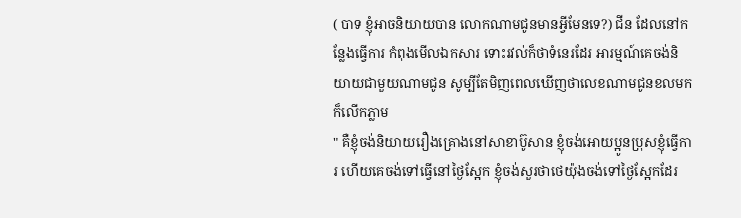( បាទ ខ្ញុំអាចនិយាយបាន លោកណាមជូនមានអ្វីមែនទេ?) ជីន ដែលនៅកន្លែងធ្វើការ កំពុងមើលឯកសារ ទោះរវល់ក៏ថាទំនេរដែរ អារម្មណ៍គេចង់និយាយជាមួយណាមជូន សូម្បីតែមិញពេលឃើញថាលេខណាមជូនខលមកក៏លើកភ្លាម
" គឺខ្ញុំចង់និយាយរឿងគ្រោងនៅសាខាប៊ូសាន ខ្ញុំចង់អោយប្អូនប្រុសខ្ញុំធ្វើការ ហើយគេចង់ទៅធ្វើនៅថ្ងៃស្អែក ខ្ញុំចង់សួរថាថេយ៉ុងចង់ទៅថ្ងៃស្អែកដែរ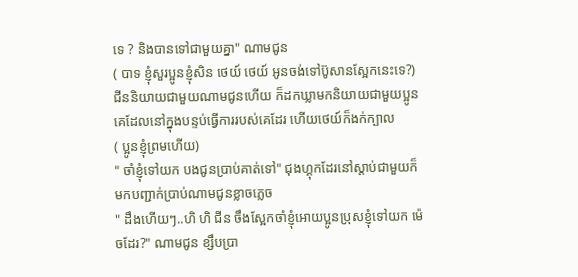ទេ ? និងបានទៅជាមួយគ្នា" ណាមជូន
( បាទ ខ្ញុំសួរប្អូនខ្ញុំសិន ថេយ៍ ថេយ៍ អូនចង់ទៅប៊ូសានស្អែកនេះទេ?) ជីននិយាយជាមួយណាមជូនហើយ ក៏ដកឃ្លាមកនិយាយជាមួយប្អូនគេដែលនៅក្នុងបន្ទប់ធ្វើការរបស់គេដែរ ហើយថេយ៍ក៏ងក់ក្បាល
( ប្អូនខ្ញុំព្រមហើយ)
" ចាំខ្ញុំទៅយក បងជូនប្រាប់គាត់ទៅ" ជុងហ្គុកដែរនៅស្តាប់ជាមួយក៏មកបញ្ជាក់ប្រាប់ណាមជូនខ្លាចភ្លេច
" ដឹងហើយៗ..ហិ ហិ ជីន ចឹងស្អែកចាំខ្ញុំអោយប្អូនប្រុសខ្ញុំទៅយក ម៉េចដែរ?" ណាមជូន ខ្សឹបប្រា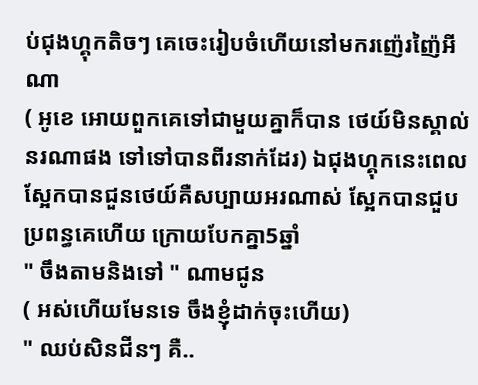ប់ជុងហ្គុកតិចៗ គេចេះរៀបចំហើយនៅមករញ៉េរញ៉ៃអីណា
( អូខេ អោយពួកគេទៅជាមួយគ្នាក៏បាន ថេយ៍មិនស្គាល់នរណាផង ទៅទៅបានពីរនាក់ដែរ) ឯជុងហ្គុកនេះពេលស្អែកបានជួនថេយ៍គឺសប្បាយអរណាស់ ស្អែកបានជួបប្រពន្ធគេហើយ ក្រោយបែកគ្នា5ឆ្នាំ
" ចឹងតាមនិងទៅ " ណាមជូន
( អស់ហើយមែនទេ ចឹងខ្ញុំដាក់ចុះហើយ)
" ឈប់សិនជីនៗ គឺ..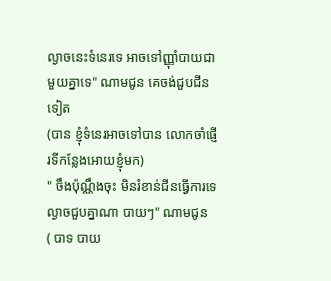ល្ងាចនេះទំនេរទេ អាចទៅញ្ញុាំបាយជាមួយគ្នាទេ" ណាមជូន គេចង់ជួបជីនទៀត
(បាន ខ្ញុំទំនេរអាចទៅបាន លោកចាំផ្ញើរទីកន្លែងអោយខ្ញុំមក)
" ចឹងប៉ុណ្ណឹងចុះ មិនរំខាន់ជីនធ្វើការទេ ល្ងាចជួបគ្នាណា បាយៗ" ណាមជូន
( បាទ បាយ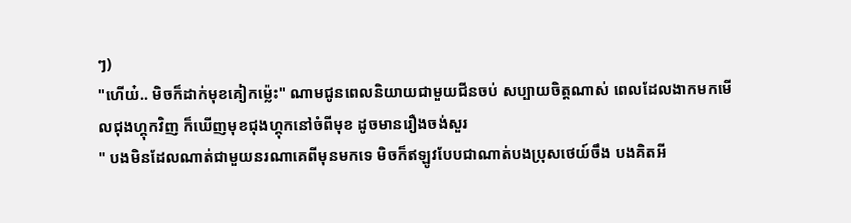ៗ)
"ហើយ៎.. មិចក៏ដាក់មុខគៀកម្ល៉េះ" ណាមជូនពេលនិយាយជាមួយជីនចប់ សប្បាយចិត្តណាស់ ពេលដែលងាកមកមើលជុងហ្គុកវិញ ក៏ឃើញមុខជុងហ្គុកនៅចំពីមុខ ដូចមានរឿងចង់សួរ
" បងមិនដែលណាត់ជាមួយនរណាគេពីមុនមកទេ មិចក៏ឥឡូវបែបជាណាត់បងប្រុសថេយ៍ចឹង បងគិតអី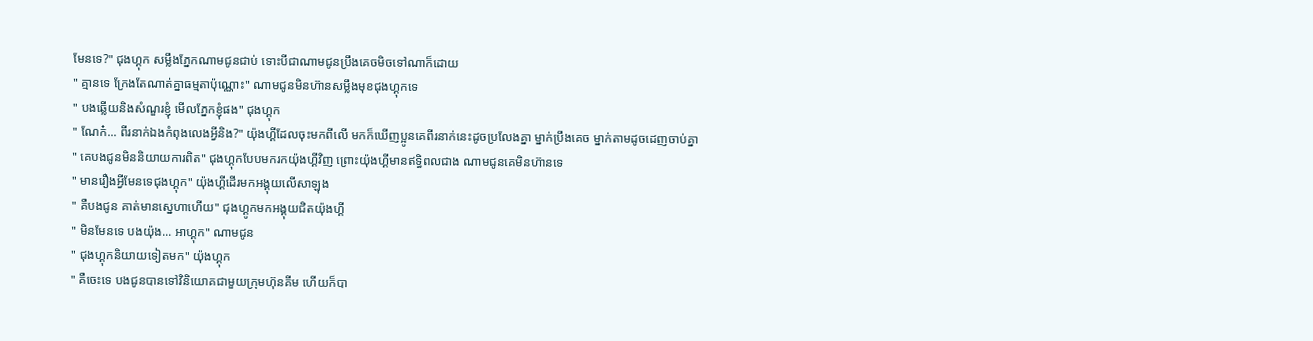មែនទេ?" ជុងហ្គុក សម្លឹងភ្នែកណាមជូនជាប់ ទោះបីជាណាមជូនប្រឹងគេចមិចទៅណាក៏ដោយ
" គ្មានទេ ក្រែងតែណាត់គ្នាធម្មតាប៉ុណ្ណោះ" ណាមជូនមិនហ៊ានសម្លឹងមុខជុងហ្គុកទេ
" បងឆ្លើយនិងសំណួរខ្ញុំ មើលភ្នែកខ្ញុំផង" ជុងហ្គុក
" ណែក៎... ពីរនាក់ឯងកំពុងលេងអ្វីនិង?" យ៉ុងហ្គីដែលចុះមកពីលើ មកក៏ឃើញប្អូនគេពីរនាក់នេះដូចប្រលែងគ្នា ម្នាក់ប្រឹងគេច ម្នាក់តាមដូចដេញចាប់គ្នា
" គេបងជូនមិននិយាយការពិត" ជុងហ្គុកបែបមករកយ៉ុងហ្គីវិញ ព្រោះយ៉ុងហ្គីមានឥទ្ធិពលជាង ណាមជូនគេមិនហ៊ានទេ
" មានរឿងអ្វីមែនទេជុងហ្គុក" យ៉ុងហ្គីដើរមកអង្គុយលើសាឡុង
" គឺបងជូន គាត់មានស្នេហាហើយ" ជុងហ្គូកមកអង្គុយជិតយ៉ុងហ្គី
" មិនមែនទេ បងយ៉ុង... អាហ្គុក" ណាមជូន
" ជុងហ្គុកនិយាយទៀតមក" យ៉ុងហ្គុក
" គឺចេះទេ បងជូនបានទៅវិនិយោគជាមួយក្រុមហ៊ុនគីម ហើយក៏បា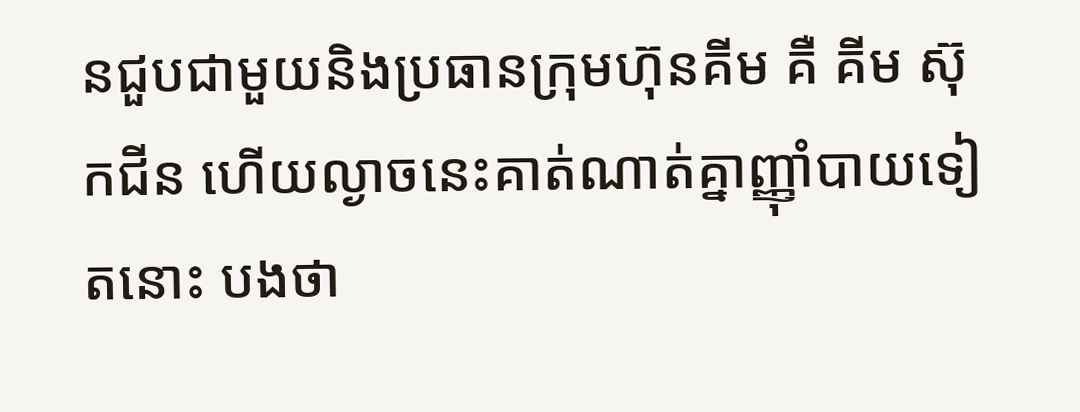នជួបជាមួយនិងប្រធានក្រុមហ៊ុនគីម គឺ គីម ស៊ុកជីន ហើយល្ងាចនេះគាត់ណាត់គ្នាញ្ញុាំបាយទៀតនោះ បងថា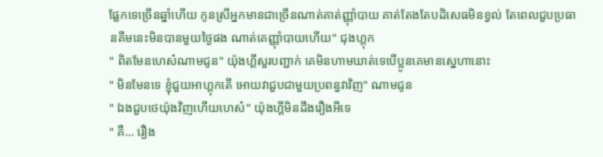ផ្លែកទេច្រើនឆ្នាំហើយ កូនស្រីអ្នកមានជាច្រើនណាត់គាត់ញ្ញុាំបាយ គាត់តែងតែបដិសេធមិនខ្វល់ តែពេលជួបប្រធានគីមនេះមិនបានមួយថ្ងៃផង ណាត់គេញ្ញុាំបាយហើយ" ជុងហ្គុក
" ពិតមែនហេស៎ណាមជូន" យ៉ុងហ្គីសួរបញ្ជាក់ គេមិនហាមឃាត់ទេបើប្អូនគេមានស្នេហានោះ
" មិនមែនទេ ខ្ញុំជួយអាហ្គុកតើ អោយវាជួបជាមួយប្រពន្ធវាវិញ" ណាមជូន
" ឯងជួបថេយ៉ុងវិញហើយហេស៎" យ៉ុងហ្គីមិនដឹងរឿងអីទេ
" គឺ... រឿង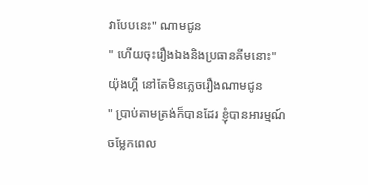វាបែបនេះ" ណាមជូន
" ហើយចុះរឿងឯងនិងប្រធានគីមនោះ" យ៉ុងហ្គី នៅតែមិនភ្លេចរឿងណាមជូន
" ប្រាប់តាមត្រង់ក៏បានដែរ ខ្ញុំបានអារម្មណ៍ចម្លែកពេល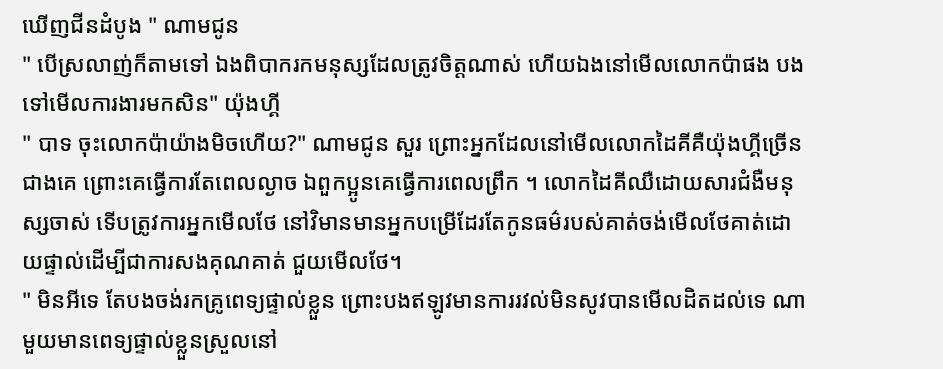ឃើញជីនដំបូង " ណាមជូន
" បើស្រលាញ់ក៏តាមទៅ ឯងពិបាករកមនុស្សដែលត្រូវចិត្តណាស់ ហើយឯងនៅមើលលោកប៉ាផង បងទៅមើលការងារមកសិន" យ៉ុងហ្គី
" បាទ ចុះលោកប៉ាយ៉ាងមិចហើយ?" ណាមជូន សួរ ព្រោះអ្នកដែលនៅមើលលោកដៃគីគឺយ៉ុងហ្គីច្រើនជាងគេ ព្រោះគេធ្វើការតែពេលល្ងាច ឯពួកប្អូនគេធ្វើការពេលព្រឹក ។ លោកដៃគីឈឺដោយសារជំងឺមនុស្សចាស់ ទើបត្រូវការអ្នកមើលថែ នៅវិមានមានអ្នកបម្រើដែរតែកូនធម៌របស់គាត់ចង់មើលថែគាត់ដោយផ្ទាល់ដើម្បីជាការសងគុណគាត់ ជួយមើលថែ។
" មិនអីទេ តែបងចង់រកគ្រូពេទ្យផ្ទាល់ខ្លួន ព្រោះបងឥឡូវមានការរវល់មិនសូវបានមើលដិតដល់ទេ ណាមួយមានពេទ្យផ្ទាល់ខ្លួនស្រួលនៅ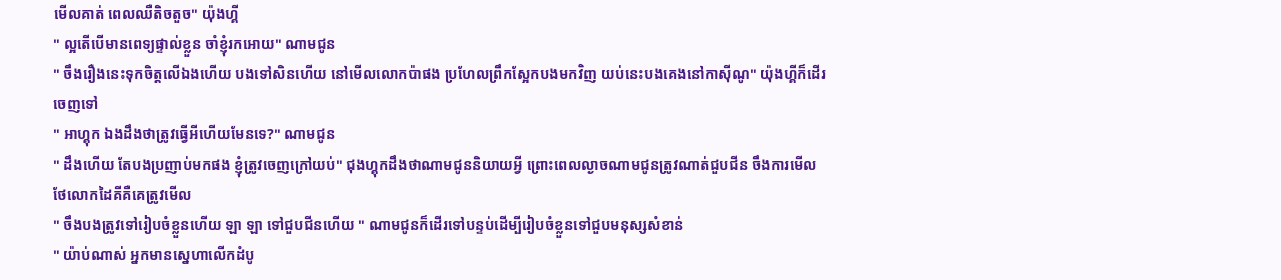មើលគាត់ ពេលឈឺតិចតួច" យ៉ុងហ្គី
" ល្អតើបើមានពេទ្យផ្ទាល់ខ្លួន ចាំខ្ញុំរកអោយ" ណាមជូន
" ចឹងរឿងនេះទុកចិត្តលើឯងហើយ បងទៅសិនហើយ នៅមើលលោកប៉ាផង ប្រហែលព្រឹកស្អែកបងមកវិញ យប់នេះបងគេងនៅកាស៊ីណូ" យ៉ុងហ្គីក៏ដើរចេញទៅ
" អាហ្គុក ឯងដឹងថាត្រូវធ្វើអីហើយមែនទេ?" ណាមជូន
" ដឹងហើយ តែបងប្រញាប់មកផង ខ្ញុំត្រូវចេញក្រៅយប់" ជុងហ្គុកដឹងថាណាមជូននិយាយអ្វី ព្រោះពេលល្ងាចណាមជូនត្រូវណាត់ជួបជីន ចឹងការមើលថែលោកដៃគីគឺគេត្រូវមើល
" ចឹងបងត្រូវទៅរៀបចំខ្លួនហើយ ឡា ឡា ទៅជួបជីនហើយ " ណាមជូនក៏ដើរទៅបន្ទប់ដើម្បីរៀបចំខ្លួនទៅជួបមនុស្សសំខាន់
" យ៉ាប់ណាស់ អ្នកមានស្នេហាលើកដំបូ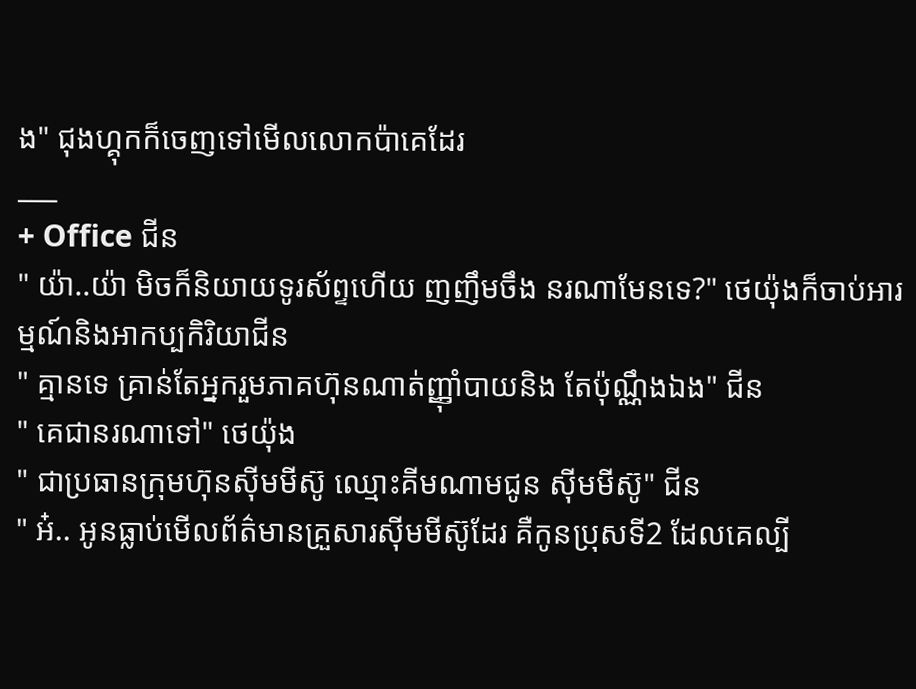ង" ជុងហ្គុកក៏ចេញទៅមើលលោកប៉ាគេដែរ
___
+ Office ជីន
" យ៉ា..យ៉ា មិចក៏និយាយទូរស័ព្ទហើយ ញញឹមចឹង នរណាមែនទេ?" ថេយ៉ុងក៏ចាប់អារម្មណ៍និងអាកប្បកិរិយាជីន
" គ្មានទេ គ្រាន់តែអ្នករួមភាគហ៊ុនណាត់ញ្ញុាំបាយនិង តែប៉ុណ្ណឹងឯង" ជីន
" គេជានរណាទៅ" ថេយ៉ុង
" ជាប្រធានក្រុមហ៊ុនសុីមមីស៊ូ ឈ្មោះគីមណាមជូន សុីមមីស៊ូ" ជីន
" អ៎.. អូនធ្លាប់មើលព័ត៌មានគ្រួសារសុីមមីស៊ូដែរ គឺកូនប្រុសទី2 ដែលគេល្បី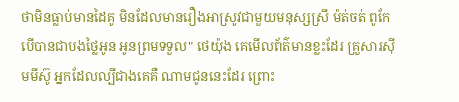ថាមិនធ្លាប់មានដៃគូ មិនដែលមានរឿងអាស្រូវជាមួយមនុស្សស្រី ម៉ត់ចត់ ពូកែ បើបានជាបងថ្លៃអូន អូនព្រមទទួល" ថេយ៉ុង គេមើលព័ត៌មានខ្លះដែរ គ្រួសារសុីមមីស៊ូ អ្នកដែលល្បីជាងគេគឺ ណាមជូននេះដែរ ព្រោះ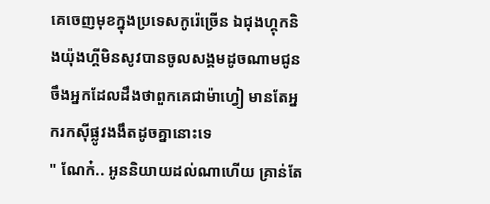គេចេញមុខក្នុងប្រទេសកូរ៉េច្រើន ឯជុងហ្គុកនិងយ៉ុងហ្គីមិនសូវបានចូលសង្គមដូចណាមជូន ចឹងអ្នកដែលដឹងថាពួកគេជាម៉ាហ្វៀ មានតែអ្នករកសុីផ្លូវងងឹតដូចគ្នានោះទេ
" ណែក៎.. អូននិយាយដល់ណាហើយ គ្រាន់តែ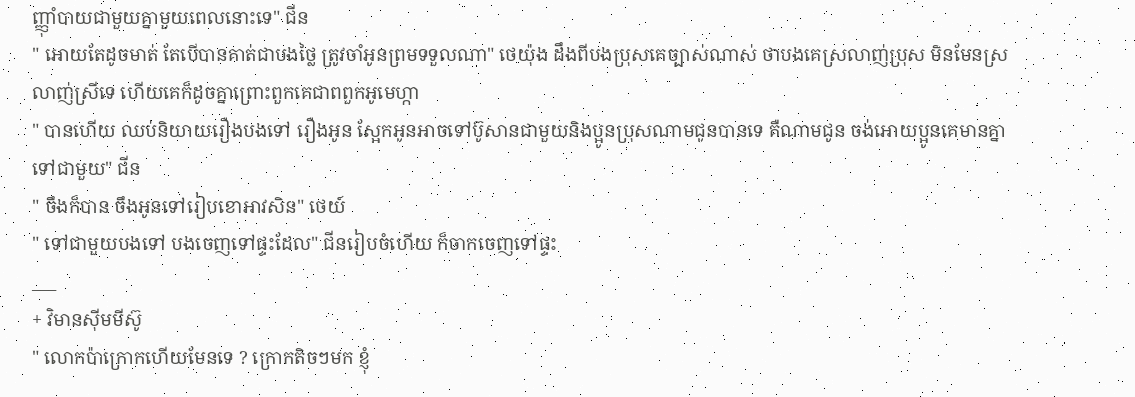ញ្ញុាំបាយជាមួយគ្នាមួយពេលនោះទេ" ជីន
" អោយតែដូចមាត់ តែបើបានគាត់ជាបងថ្លៃ ត្រូវចាំអូនព្រមទទួលណា" ថេយ៉ុង ដឹងពីបងប្រុសគេច្បាស់ណាស់ ថាបងគេស្រលាញ់ប្រុស មិនមែនស្រលាញ់ស្រីទេ ហើយគេក៏ដូចគ្នាព្រោះពួកគេជាពពួកអូមេហ្កា
" បានហើយ ឈប់និយាយរឿងបងទៅ រឿងអូន ស្អែកអូនអាចទៅប៊ូសានជាមួយនិងប្អូនប្រុសណាមជូនបានទេ គឺណាមជូន ចង់អោយប្អូនគេមានគ្នាទៅជាមួយ" ជីន
" ចឹងក៏បាន ចឹងអូនទៅរៀបខោអាវសិន" ថេយ៍
" ទៅជាមួយបងទៅ បងចេញទៅផ្ទះដែល" ជីនរៀបចំហើយ ក៏ចាកចេញទៅផ្ទះ
___
+ វិមានសុីមមីស៊ូ
" លោកប៉ាក្រោកហើយមែនទេ ? ក្រោកតិចៗមក ខ្ញុំ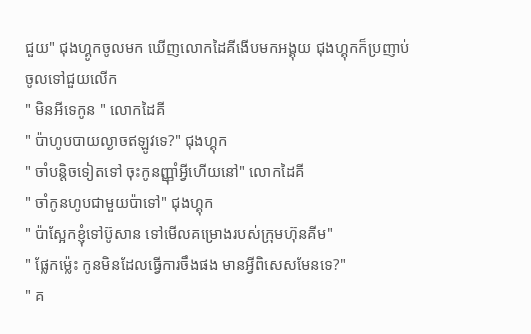ជួយ" ជុងហ្គូកចូលមក ឃើញលោកដៃគីងើបមកអង្គុយ ជុងហ្គុកក៏ប្រញាប់ចូលទៅជួយលើក
" មិនអីទេកូន " លោកដៃគី
" ប៉ាហូបបាយល្ងាចឥឡូវទេ?" ជុងហ្គុក
" ចាំបន្តិចទៀតទៅ ចុះកូនញ្ញុាំអ្វីហើយនៅ" លោកដៃគី
" ចាំកូនហូបជាមួយប៉ាទៅ" ជុងហ្គុក
" ប៉ាស្អែកខ្ញុំទៅប៊ូសាន ទៅមើលគម្រោងរបស់ក្រុមហ៊ុនគីម"
" ផ្លែកម្ល៉េះ កូនមិនដែលធ្វើការចឹងផង មានអ្វីពិសេសមែនទេ?"
" គ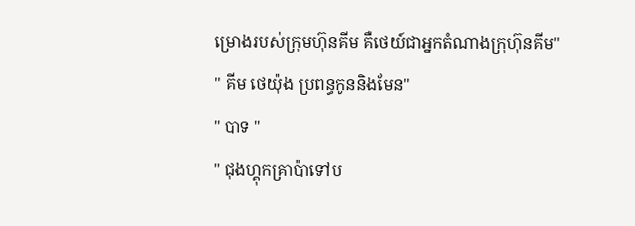ម្រោងរបស់ក្រុមហ៊ុនគីម គឺថេយ៍ជាអ្នកតំណាងក្រុហ៊ុនគីម"
" គីម ថេយ៉ុង ប្រពន្ធកូននិងមែន"
" បាទ "
" ជុងហ្គុកគ្រាប៉ាទៅប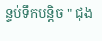ន្ទប់ទឹកបន្តិច " ជុង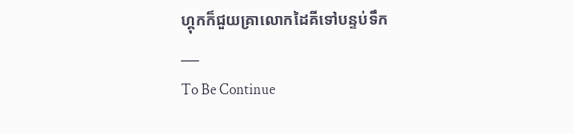ហ្គុកក៏ជួយគ្រាលោកដៃគីទៅបន្ទប់ទឹក
___
To Be Continue